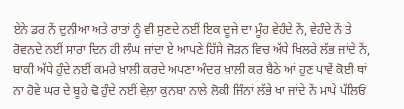ਏਨੇ ਡਰ ਨੇਂ ਦੁਨੀਆ ਅਤੇ ਰਾਤਾਂ ਨੂੰ ਵੀ ਸੁਣਦੇ ਨਈਂ ਇਕ ਦੂਜੇ ਦਾ ਮੂੰਹ ਵੇਹੰਦੇ ਨੇਂ, ਵੇਹੰਦੇ ਨੇਂ ਤੇ ਰੋਵਨਦੇ ਨਈਂ ਸਾਰਾ ਦਿਨ ਹੀ ਲੰਘ ਜਾਂਦਾ ਏ ਆਪਣੇ ਹਿੱਸੇ ਜੋੜਨ ਵਿਚ ਅੱਧੇ ਖਿਲਰੇ ਲੱਭ ਜਾਂਦੇ ਨੇਂ, ਬਾਕੀ ਅੱਧੇ ਹੁੰਦੇ ਨਈਂ ਕਮਰੇ ਖ਼ਾਲੀ ਕਰਦੇ ਅਪਣਾ ਅੰਦਰ ਖ਼ਾਲੀ ਕਰ ਬੈਠੇ ਆਂ ਹੁਣ ਪਾਵੇਂ ਕੋਈ ਥਾਂ ਨਾ ਹੋਵੇ ਘਰ ਦੇ ਬੂਹੇ ਢੋ ਹੁੰਦੇ ਨਈਂ ਵੇਲ਼ਾ ਕੁਨਬਾ ਨਾਲੇ ਲੋਕੀ ਜਿੰਨਾਂ ਲੱਭੇ ਖਾ ਜਾਂਦੇ ਨੇਂ ਮਾਪੇ ਪੱਲਿਓਂ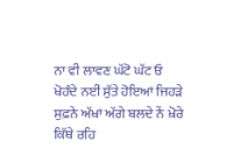ਨਾ ਵੀ ਲਾਵਣ ਘੱਟੋ ਘੱਟ ਓ ਖੋਹੰਦੇ ਨਈਂ ਸੁੱਤੇ ਹੋਇਆਂ ਜਿਹੜੇ ਸੁਫ਼ਨੇ ਅੱਖਾਂ ਅੱਗੇ ਬਲਦੇ ਨੇਂ ਖ਼ੋਰੇ ਕਿੱਥੇ ਰਹਿ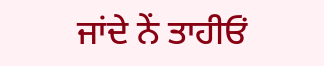ਜਾਂਦੇ ਨੇਂ ਤਾਹੀਓਂ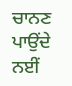ਚਾਨਣ ਪਾਉਂਦੇ ਨਈਂ